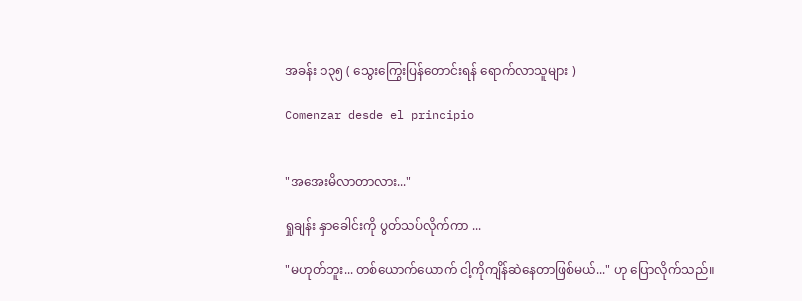အခန်း ၁၃၅ ( သွေးကြွေးပြန်တောင်းရန် ရောက်လာသူများ )

Comenzar desde el principio


"အအေးမိလာတာလား..."

ရှုချန်း နှာခေါင်းကို ပွတ်သပ်လိုက်ကာ ...

"မဟုတ်ဘူး... တစ်ယောက်ယောက် ငါ့ကိုကျိန်ဆဲနေတာဖြစ်မယ်..." ဟု ပြောလိုက်သည်။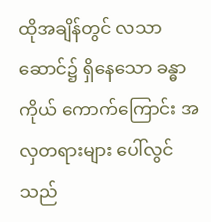ထိုအချိန်တွင် လသာဆောင်၌ ရှိနေသော ခန္ဓာကိုယ် ကောက်ကြောင်း အလှတရားများ ပေါ်လွင်သည်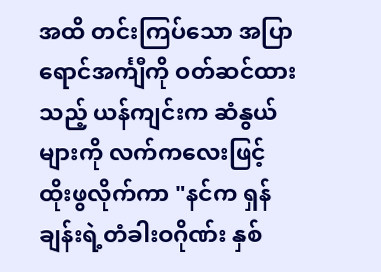အထိ တင်းကြပ်သော အပြာရောင်အင်္ကျီကို ဝတ်ဆင်ထားသည့် ယန်ကျင်းက ဆံနွယ်များကို လက်ကလေးဖြင့် ထိုးဖွလိုက်ကာ "နင်က ရှန်ချန်းရဲ့တံခါးဝဂိုဏ်း နှစ်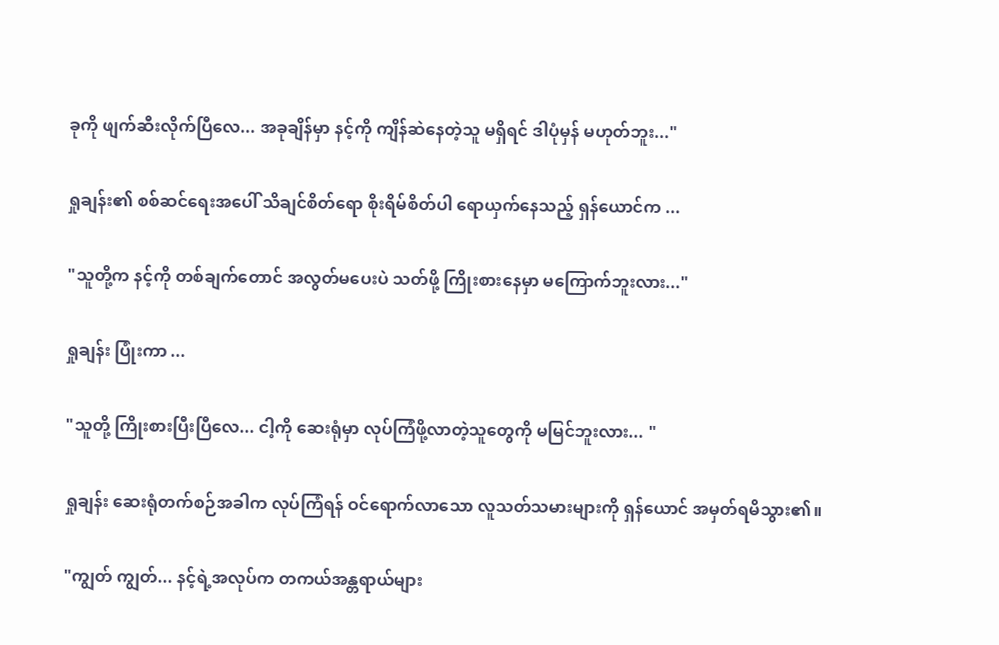ခုကို ဖျက်ဆီးလိုက်ပြီလေ... အခုချိန်မှာ နင့်ကို ကျိန်ဆဲနေတဲ့သူ မရှိရင် ဒါပုံမှန် မဟုတ်ဘူး..."

ရှုချန်း၏ စစ်ဆင်ရေးအပေါ် သိချင်စိတ်ရော စိုးရိမ်စိတ်ပါ ရောယှက်နေသည့် ရှန်ယောင်က ...

"သူတို့က နင့်ကို တစ်ချက်တောင် အလွတ်မပေးပဲ သတ်ဖို့ ကြိုးစားနေမှာ မကြောက်ဘူးလား..."

ရှုချန်း ပြုံးကာ ...

"သူတို့ ကြိုးစားပြီးပြီလေ... ငါ့ကို ဆေးရုံမှာ လုပ်ကြံဖို့လာတဲ့သူတွေကို မမြင်ဘူးလား... "

ရှုချန်း ဆေးရုံတက်စဉ်အခါက လုပ်ကြံရန် ဝင်ရောက်လာသော လူသတ်သမားများကို ရှန်ယောင် အမှတ်ရမိသွား၏။

"ကျွတ် ကျွတ်... နင့်ရဲ့အလုပ်က တကယ်အန္တရာယ်များ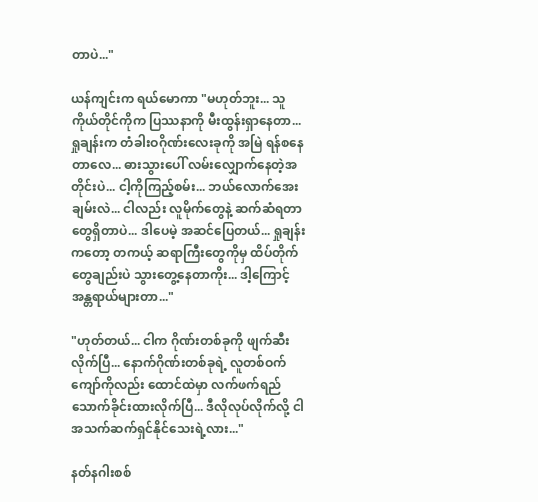တာပဲ..."

ယန်ကျင်းက ရယ်မောကာ "မဟုတ်ဘူး... သူကိုယ်တိုင်ကိုက ပြဿနာကို မီးထွန်းရှာနေတာ... ရှုချန်းက တံခါးဝဂိုဏ်းလေးခုကို အမြဲ ရန်စနေတာလေ... ဓားသွားပေါ် လမ်းလျှောက်နေတဲ့အတိုင်းပဲ... ငါ့ကိုကြည့်စမ်း... ဘယ်လောက်အေးချမ်းလဲ... ငါလည်း လူမိုက်တွေနဲ့ ဆက်ဆံရတာတွေရှိတာပဲ... ဒါပေမဲ့ အဆင်ပြေတယ်... ရှုချန်းကတော့ တကယ့် ဆရာကြီးတွေကိုမှ ထိပ်တိုက်တွေချည်းပဲ သွားတွေ့နေတာကိုး... ဒါ့ကြောင့် အန္တရာယ်များတာ..."

"ဟုတ်တယ်... ငါက ဂိုဏ်းတစ်ခုကို ဖျက်ဆီးလိုက်ပြီ... နောက်ဂိုဏ်းတစ်ခုရဲ့ လူတစ်ဝက်ကျော်ကိုလည်း ထောင်ထဲမှာ လက်ဖက်ရည် သောက်ခိုင်းထားလိုက်ပြီ... ဒီလိုလုပ်လိုက်လို့ ငါ အသက်ဆက်ရှင်နိုင်သေးရဲ့လား..."

နတ်နဂါးစစ်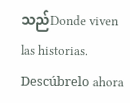သည်Donde viven las historias. Descúbrelo ahora